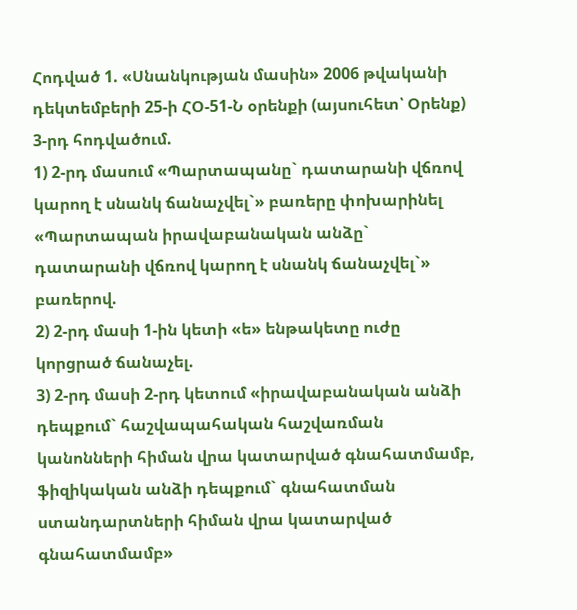Հոդված 1. «Սնանկության մասին» 2006 թվականի դեկտեմբերի 25-ի ՀՕ-51-Ն օրենքի (այսուհետ՝ Օրենք) 3-րդ հոդվածում.
1) 2-րդ մասում «Պարտապանը` դատարանի վճռով կարող է սնանկ ճանաչվել`» բառերը փոխարինել «Պարտապան իրավաբանական անձը` դատարանի վճռով կարող է սնանկ ճանաչվել`» բառերով.
2) 2-րդ մասի 1-ին կետի «ե» ենթակետը ուժը կորցրած ճանաչել.
3) 2-րդ մասի 2-րդ կետում «իրավաբանական անձի դեպքում` հաշվապահական հաշվառման կանոնների հիման վրա կատարված գնահատմամբ, ֆիզիկական անձի դեպքում` գնահատման ստանդարտների հիման վրա կատարված գնահատմամբ»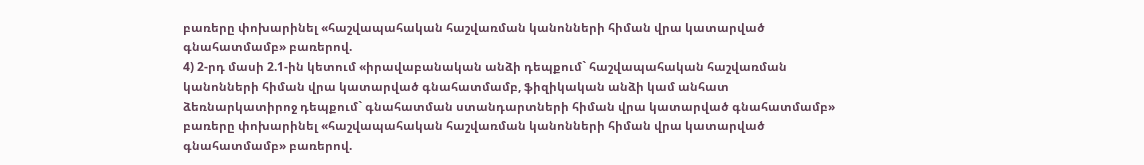բառերը փոխարինել «հաշվապահական հաշվառման կանոնների հիման վրա կատարված գնահատմամբ» բառերով.
4) 2-րդ մասի 2.1-ին կետում «իրավաբանական անձի դեպքում` հաշվապահական հաշվառման կանոնների հիման վրա կատարված գնահատմամբ, ֆիզիկական անձի կամ անհատ ձեռնարկատիրոջ դեպքում` գնահատման ստանդարտների հիման վրա կատարված գնահատմամբ» բառերը փոխարինել «հաշվապահական հաշվառման կանոնների հիման վրա կատարված գնահատմամբ» բառերով.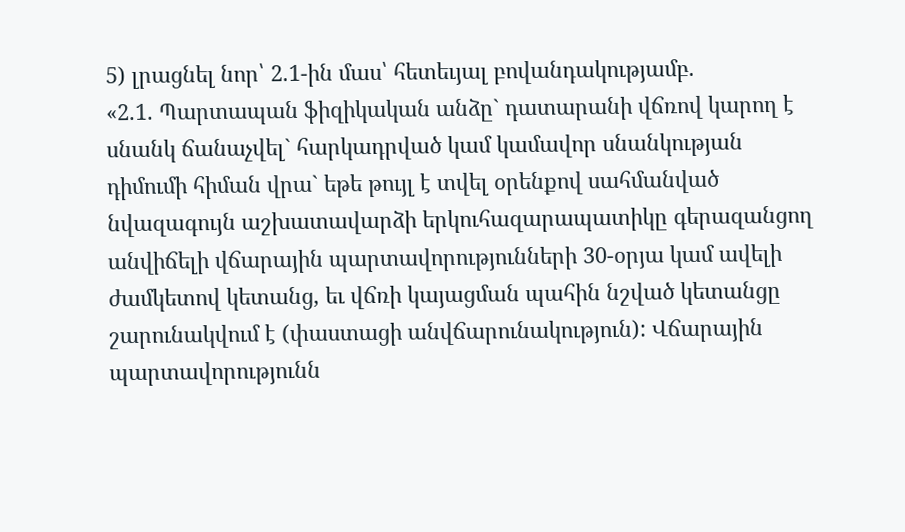5) լրացնել նոր՝ 2.1-ին մաս՝ հետեւյալ բովանդակությամբ.
«2.1. Պարտապան ֆիզիկական անձը` դատարանի վճռով կարող է սնանկ ճանաչվել` հարկադրված կամ կամավոր սնանկության դիմումի հիման վրա` եթե թույլ է տվել օրենքով սահմանված նվազագույն աշխատավարձի երկուհազարապատիկը գերազանցող անվիճելի վճարային պարտավորությունների 30-օրյա կամ ավելի ժամկետով կետանց, եւ վճռի կայացման պահին նշված կետանցը շարունակվում է (փաստացի անվճարունակություն): Վճարային պարտավորությունն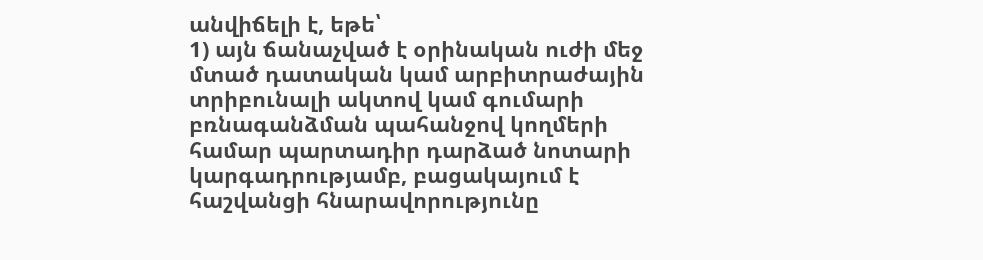անվիճելի է, եթե՝
1) այն ճանաչված է օրինական ուժի մեջ մտած դատական կամ արբիտրաժային տրիբունալի ակտով կամ գումարի բռնագանձման պահանջով կողմերի համար պարտադիր դարձած նոտարի կարգադրությամբ, բացակայում է հաշվանցի հնարավորությունը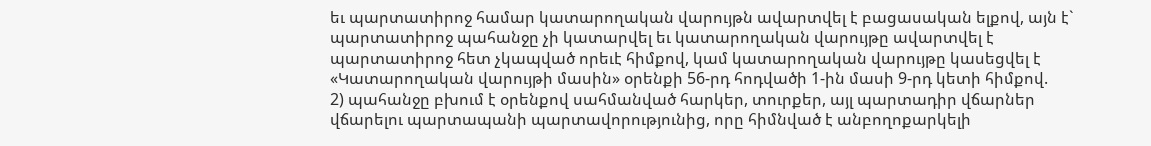եւ պարտատիրոջ համար կատարողական վարույթն ավարտվել է բացասական ելքով, այն է` պարտատիրոջ պահանջը չի կատարվել եւ կատարողական վարույթը ավարտվել է պարտատիրոջ հետ չկապված որեւէ հիմքով, կամ կատարողական վարույթը կասեցվել է «Կատարողական վարույթի մասին» օրենքի 56-րդ հոդվածի 1-ին մասի 9-րդ կետի հիմքով.
2) պահանջը բխում է օրենքով սահմանված հարկեր, տուրքեր, այլ պարտադիր վճարներ վճարելու պարտապանի պարտավորությունից, որը հիմնված է անբողոքարկելի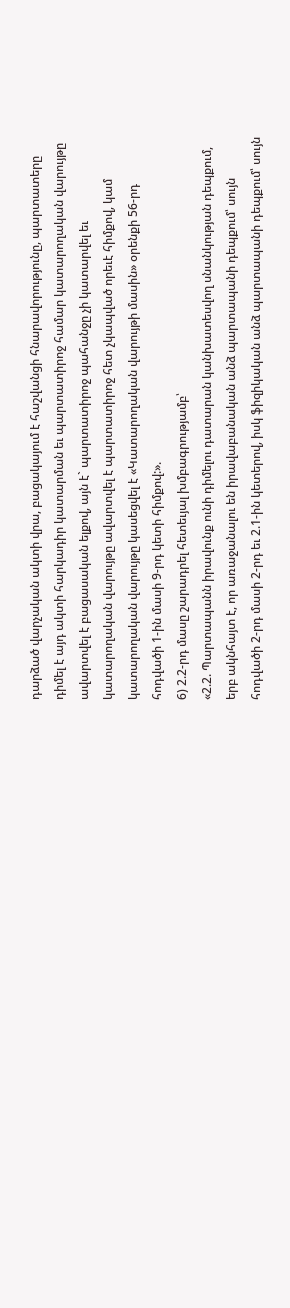դարձած վարչական ակտի վրա, բացակայում է հաշվանցի հնարավորությունը, պարտատերը դիմել է այդ ակտի հարկադիր կատարման եւ պարտատիրոջ համար կատարողական վարույթը ավարտվել է բացասական ելքով, այն է` պարտատիրոջ պահանջը չի կատարվել եւ կատարողական վարույթը ավարտվել է պարտատիրոջ հետ չկապված որեւէ հիմքով, կամ կատարողական վարույթը կասեցվել է «Կատարողական վարույթի մասին» օրենքի 56-րդ հոդվածի 1-ին մասի 9-րդ կետի հիմքով:».
6) 2.2-րդ մասը շարադրել հետեւյալ խմբագրությամբ՝
«2.2. Պարտապանն իրավունք ունի դիմելու դատարան կանխատեսվող սնանկության դեպքում, երբ ակնհայտ է, որ առաջանալու են իրավաբանական անձ պարտապանի դեպքում՝ սույն հոդվածի 2-րդ մասի 2-րդ եւ 2.1-ին կետերով, իսկ ֆիզիկական անձ պարտապանի դեպքում՝ սույն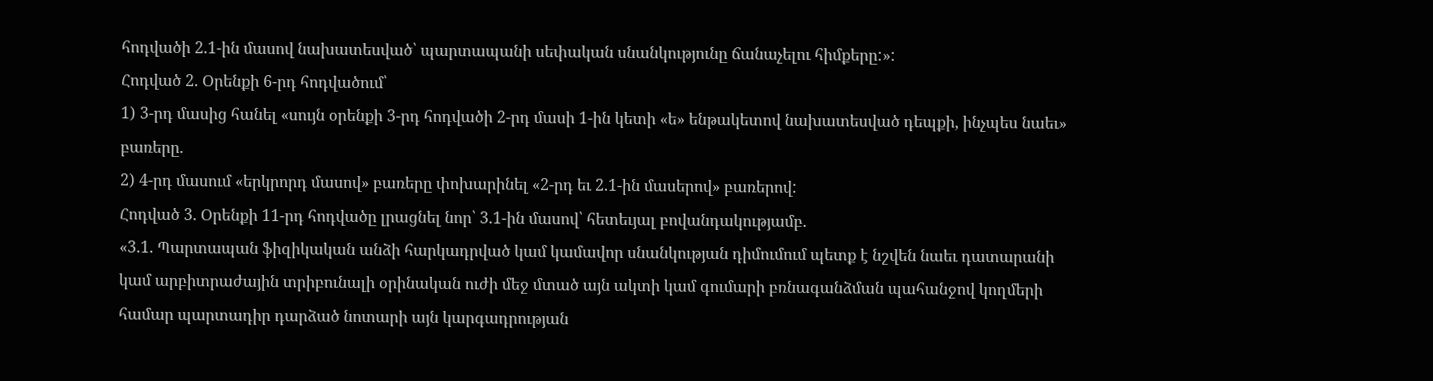հոդվածի 2.1-ին մասով նախատեսված՝ պարտապանի սեփական սնանկությունը ճանաչելու հիմքերը:»:
Հոդված 2. Օրենքի 6-րդ հոդվածում՝
1) 3-րդ մասից հանել «սույն օրենքի 3-րդ հոդվածի 2-րդ մասի 1-ին կետի «ե» ենթակետով նախատեսված դեպքի, ինչպես նաեւ» բառերը.
2) 4-րդ մասում «երկրորդ մասով» բառերը փոխարինել «2-րդ եւ 2.1-ին մասերով» բառերով:
Հոդված 3. Օրենքի 11-րդ հոդվածը լրացնել նոր՝ 3.1-ին մասով՝ հետեւյալ բովանդակությամբ.
«3.1. Պարտապան ֆիզիկական անձի հարկադրված կամ կամավոր սնանկության դիմումում պետք է նշվեն նաեւ դատարանի կամ արբիտրաժային տրիբունալի օրինական ուժի մեջ մտած այն ակտի կամ գումարի բռնագանձման պահանջով կողմերի համար պարտադիր դարձած նոտարի այն կարգադրության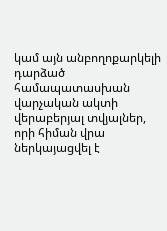կամ այն անբողոքարկելի դարձած համապատասխան վարչական ակտի վերաբերյալ տվյալներ, որի հիման վրա ներկայացվել է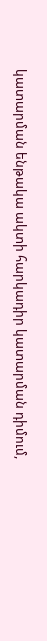կատարման ենթակա ակտի հարկադիր կատարման դիմում,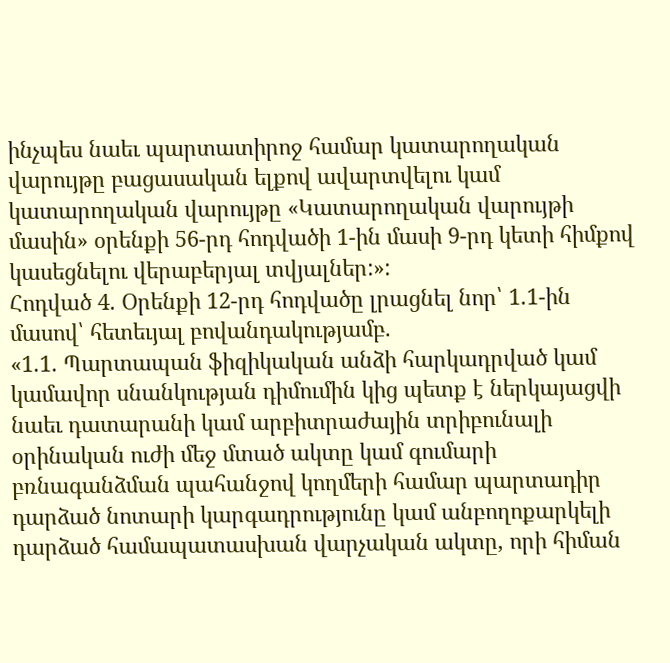ինչպես նաեւ պարտատիրոջ համար կատարողական վարույթը բացասական ելքով ավարտվելու կամ կատարողական վարույթը «Կատարողական վարույթի մասին» օրենքի 56-րդ հոդվածի 1-ին մասի 9-րդ կետի հիմքով կասեցնելու վերաբերյալ տվյալներ:»:
Հոդված 4. Օրենքի 12-րդ հոդվածը լրացնել նոր՝ 1.1-ին մասով՝ հետեւյալ բովանդակությամբ.
«1.1. Պարտապան ֆիզիկական անձի հարկադրված կամ կամավոր սնանկության դիմումին կից պետք է ներկայացվի նաեւ դատարանի կամ արբիտրաժային տրիբունալի օրինական ուժի մեջ մտած ակտը կամ գումարի բռնագանձման պահանջով կողմերի համար պարտադիր դարձած նոտարի կարգադրությունը կամ անբողոքարկելի դարձած համապատասխան վարչական ակտը, որի հիման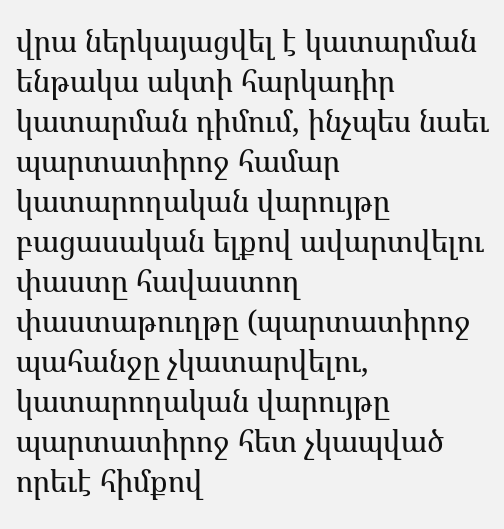վրա ներկայացվել է կատարման ենթակա ակտի հարկադիր կատարման դիմում, ինչպես նաեւ պարտատիրոջ համար կատարողական վարույթը բացասական ելքով ավարտվելու փաստը հավաստող փաստաթուղթը (պարտատիրոջ պահանջը չկատարվելու, կատարողական վարույթը պարտատիրոջ հետ չկապված որեւէ հիմքով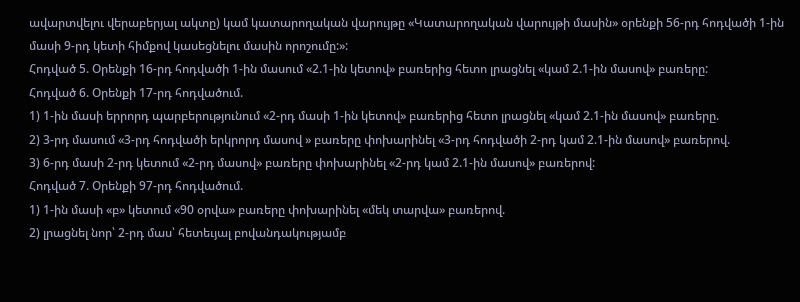ավարտվելու վերաբերյալ ակտը) կամ կատարողական վարույթը «Կատարողական վարույթի մասին» օրենքի 56-րդ հոդվածի 1-ին մասի 9-րդ կետի հիմքով կասեցնելու մասին որոշումը:»:
Հոդված 5. Օրենքի 16-րդ հոդվածի 1-ին մասում «2.1-ին կետով» բառերից հետո լրացնել «կամ 2.1-ին մասով» բառերը:
Հոդված 6. Օրենքի 17-րդ հոդվածում.
1) 1-ին մասի երրորդ պարբերությունում «2-րդ մասի 1-ին կետով» բառերից հետո լրացնել «կամ 2.1-ին մասով» բառերը.
2) 3-րդ մասում «3-րդ հոդվածի երկրորդ մասով » բառերը փոխարինել «3-րդ հոդվածի 2-րդ կամ 2.1-ին մասով» բառերով.
3) 6-րդ մասի 2-րդ կետում «2-րդ մասով» բառերը փոխարինել «2-րդ կամ 2.1-ին մասով» բառերով:
Հոդված 7. Օրենքի 97-րդ հոդվածում.
1) 1-ին մասի «բ» կետում «90 օրվա» բառերը փոխարինել «մեկ տարվա» բառերով.
2) լրացնել նոր՝ 2-րդ մաս՝ հետեւյալ բովանդակությամբ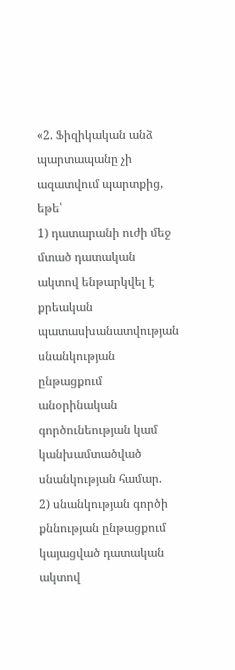«2. Ֆիզիկական անձ պարտապանը չի ազատվում պարտքից, եթե՝
1) դատարանի ուժի մեջ մտած դատական ակտով ենթարկվել է քրեական պատասխանատվության սնանկության ընթացքում անօրինական գործունեության կամ կանխամտածված սնանկության համար.
2) սնանկության գործի քննության ընթացքում կայացված դատական ակտով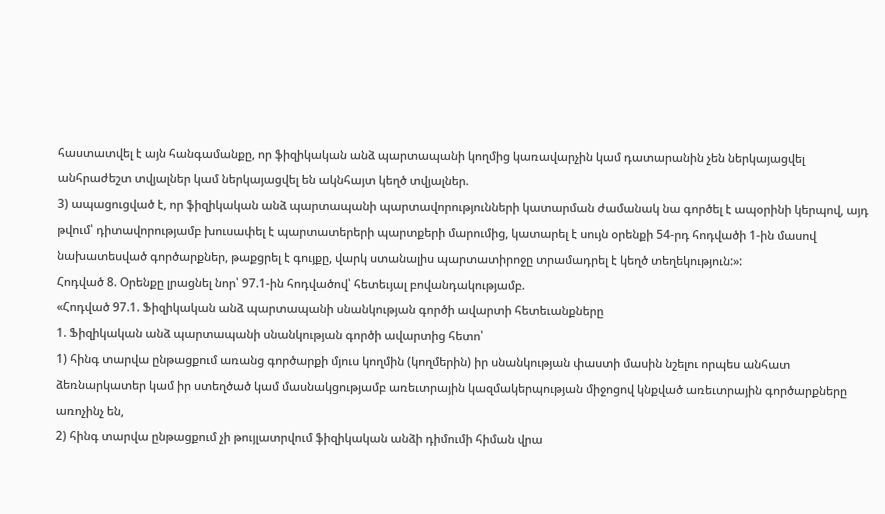հաստատվել է այն հանգամանքը, որ ֆիզիկական անձ պարտապանի կողմից կառավարչին կամ դատարանին չեն ներկայացվել անհրաժեշտ տվյալներ կամ ներկայացվել են ակնհայտ կեղծ տվյալներ.
3) ապացուցված է, որ ֆիզիկական անձ պարտապանի պարտավորությունների կատարման ժամանակ նա գործել է ապօրինի կերպով, այդ թվում՝ դիտավորությամբ խուսափել է պարտատերերի պարտքերի մարումից, կատարել է սույն օրենքի 54-րդ հոդվածի 1-ին մասով նախատեսված գործարքներ, թաքցրել է գույքը, վարկ ստանալիս պարտատիրոջը տրամադրել է կեղծ տեղեկություն:»:
Հոդված 8. Օրենքը լրացնել նոր՝ 97.1-ին հոդվածով՝ հետեւյալ բովանդակությամբ.
«Հոդված 97.1. Ֆիզիկական անձ պարտապանի սնանկության գործի ավարտի հետեւանքները
1. Ֆիզիկական անձ պարտապանի սնանկության գործի ավարտից հետո՝
1) հինգ տարվա ընթացքում առանց գործարքի մյուս կողմին (կողմերին) իր սնանկության փաստի մասին նշելու որպես անհատ ձեռնարկատեր կամ իր ստեղծած կամ մասնակցությամբ առեւտրային կազմակերպության միջոցով կնքված առեւտրային գործարքները առոչինչ են,
2) հինգ տարվա ընթացքում չի թույլատրվում ֆիզիկական անձի դիմումի հիման վրա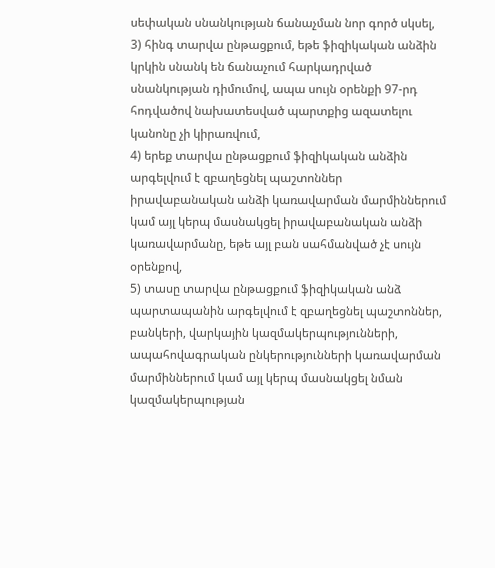սեփական սնանկության ճանաչման նոր գործ սկսել,
3) հինգ տարվա ընթացքում, եթե ֆիզիկական անձին կրկին սնանկ են ճանաչում հարկադրված սնանկության դիմումով, ապա սույն օրենքի 97-րդ հոդվածով նախատեսված պարտքից ազատելու կանոնը չի կիրառվում,
4) երեք տարվա ընթացքում ֆիզիկական անձին արգելվում է զբաղեցնել պաշտոններ իրավաբանական անձի կառավարման մարմիններում կամ այլ կերպ մասնակցել իրավաբանական անձի կառավարմանը, եթե այլ բան սահմանված չէ սույն օրենքով,
5) տասը տարվա ընթացքում ֆիզիկական անձ պարտապանին արգելվում է զբաղեցնել պաշտոններ, բանկերի, վարկային կազմակերպությունների, ապահովագրական ընկերությունների կառավարման մարմիններում կամ այլ կերպ մասնակցել նման կազմակերպության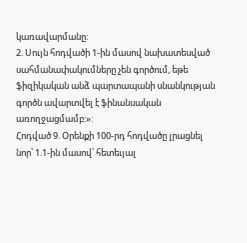կառավարմանը:
2. Սույն հոդվածի 1-ին մասով նախատեսված սահմանափակումները չեն գործում, եթե ֆիզիկական անձ պարտապանի սնանկության գործն ավարտվել է ֆինանսական առողջացմամբ:»:
Հոդված 9. Օրենքի 100-րդ հոդվածը լրացնել նոր՝ 1.1-ին մասով՝ հետեւյալ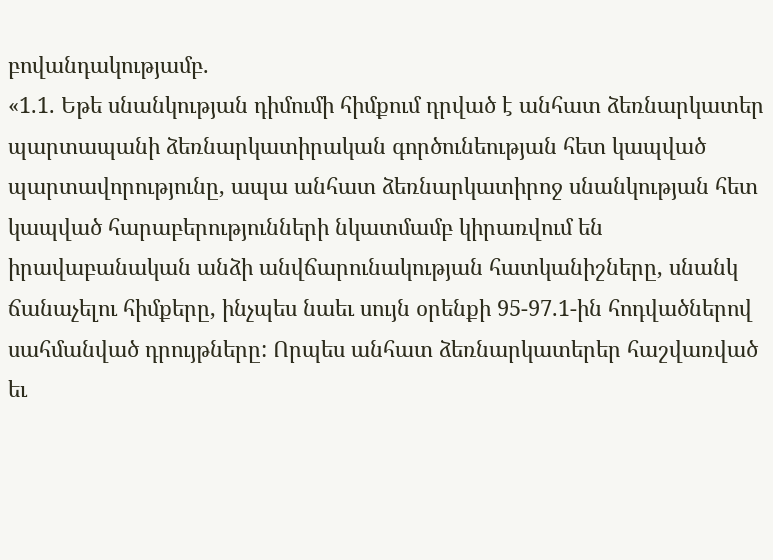բովանդակությամբ.
«1.1. Եթե սնանկության դիմումի հիմքում դրված է անհատ ձեռնարկատեր պարտապանի ձեռնարկատիրական գործունեության հետ կապված պարտավորությունը, ապա անհատ ձեռնարկատիրոջ սնանկության հետ կապված հարաբերությունների նկատմամբ կիրառվում են իրավաբանական անձի անվճարունակության հատկանիշները, սնանկ ճանաչելու հիմքերը, ինչպես նաեւ սույն օրենքի 95-97.1-ին հոդվածներով սահմանված դրույթները: Որպես անհատ ձեռնարկատերեր հաշվառված եւ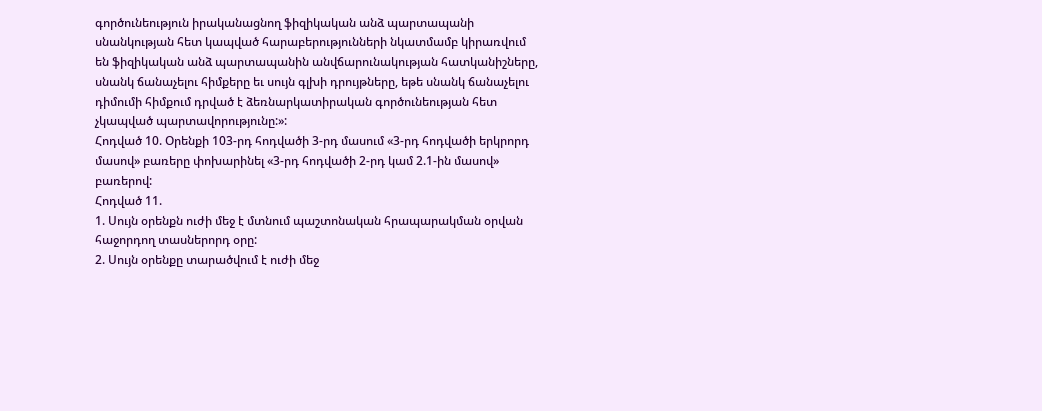գործունեություն իրականացնող ֆիզիկական անձ պարտապանի սնանկության հետ կապված հարաբերությունների նկատմամբ կիրառվում են ֆիզիկական անձ պարտապանին անվճարունակության հատկանիշները, սնանկ ճանաչելու հիմքերը եւ սույն գլխի դրույթները, եթե սնանկ ճանաչելու դիմումի հիմքում դրված է ձեռնարկատիրական գործունեության հետ չկապված պարտավորությունը:»:
Հոդված 10. Օրենքի 103-րդ հոդվածի 3-րդ մասում «3-րդ հոդվածի երկրորդ մասով» բառերը փոխարինել «3-րդ հոդվածի 2-րդ կամ 2.1-ին մասով» բառերով:
Հոդված 11.
1. Սույն օրենքն ուժի մեջ է մտնում պաշտոնական հրապարակման օրվան հաջորդող տասներորդ օրը:
2. Սույն օրենքը տարածվում է ուժի մեջ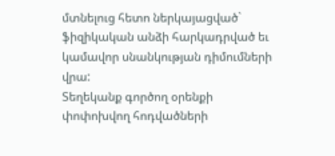մտնելուց հետո ներկայացված` ֆիզիկական անձի հարկադրված եւ կամավոր սնանկության դիմումների վրա:
Տեղեկանք գործող օրենքի փոփոխվող հոդվածների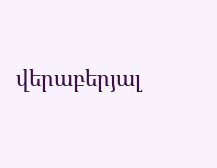վերաբերյալ